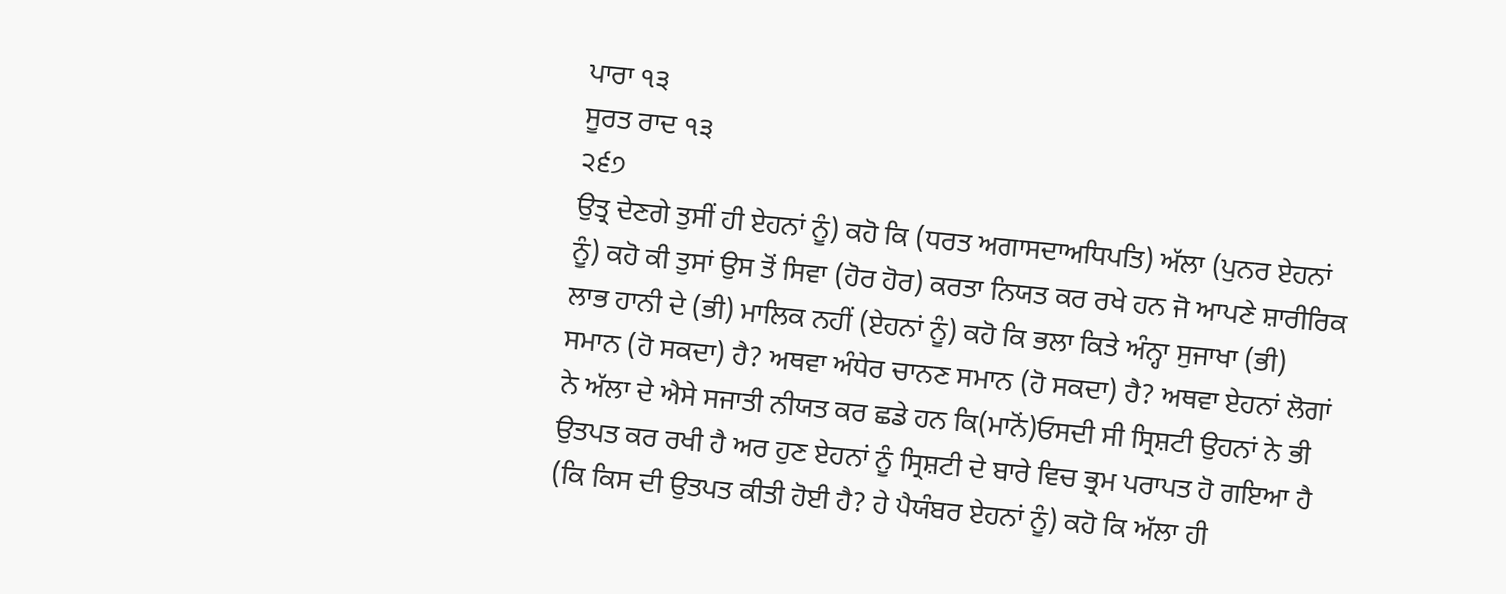ਪਾਰਾ ੧੩
ਸੂਰਤ ਰਾਦ ੧੩
੨੬੭
ਉਤ੍ਰ ਦੇਣਗੇ ਤੁਸੀਂ ਹੀ ਏਹਨਾਂ ਨੂੰ) ਕਹੋ ਕਿ (ਧਰਤ ਅਗਾਸਦਾਅਧਿਪਤਿ) ਅੱਲਾ (ਪੁਨਰ ਏਹਨਾਂ ਨੂੰ) ਕਹੋ ਕੀ ਤੁਸਾਂ ਉਸ ਤੋਂ ਸਿਵਾ (ਹੋਰ ਹੋਰ) ਕਰਤਾ ਨਿਯਤ ਕਰ ਰਖੇ ਹਨ ਜੋ ਆਪਣੇ ਸ਼ਾਰੀਰਿਕ ਲਾਭ ਹਾਨੀ ਦੇ (ਭੀ) ਮਾਲਿਕ ਨਹੀਂ (ਏਹਨਾਂ ਨੂੰ) ਕਹੋ ਕਿ ਭਲਾ ਕਿਤੇ ਅੰਨ੍ਹਾ ਸੁਜਾਖਾ (ਭੀ) ਸਮਾਨ (ਹੋ ਸਕਦਾ) ਹੈ? ਅਥਵਾ ਅੰਧੇਰ ਚਾਨਣ ਸਮਾਨ (ਹੋ ਸਕਦਾ) ਹੈ? ਅਥਵਾ ਏਹਨਾਂ ਲੋਗਾਂ ਨੇ ਅੱਲਾ ਦੇ ਐਸੇ ਸਜਾਤੀ ਨੀਯਤ ਕਰ ਛਡੇ ਹਨ ਕਿ(ਮਾਨੋਂ)ਓਸਦੀ ਸੀ ਸ੍ਰਿਸ਼ਟੀ ਉਹਨਾਂ ਨੇ ਭੀ ਉਤਪਤ ਕਰ ਰਖੀ ਹੈ ਅਰ ਹੁਣ ਏਹਨਾਂ ਨੂੰ ਸ੍ਰਿਸ਼ਟੀ ਦੇ ਬਾਰੇ ਵਿਚ ਭ੍ਰਮ ਪਰਾਪਤ ਹੋ ਗਇਆ ਹੈ (ਕਿ ਕਿਸ ਦੀ ਉਤਪਤ ਕੀਤੀ ਹੋਈ ਹੈ? ਹੇ ਪੈਯੰਬਰ ਏਹਨਾਂ ਨੂੰ) ਕਹੋ ਕਿ ਅੱਲਾ ਹੀ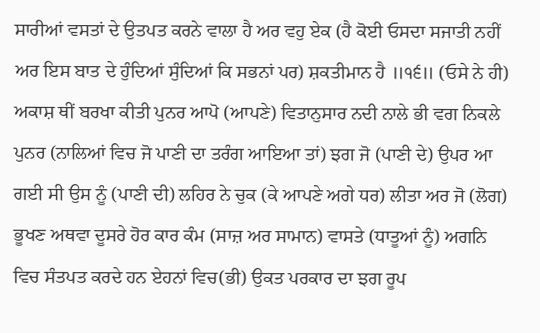ਸਾਰੀਆਂ ਵਸਤਾਂ ਦੇ ਉਤਪਤ ਕਰਨੇ ਵਾਲਾ ਹੈ ਅਰ ਵਹੁ ਏਕ (ਹੈ ਕੋਈ ਓਸਦਾ ਸਜਾਤੀ ਨਹੀਂ ਅਰ ਇਸ ਬਾਤ ਦੇ ਹੁੰਦਿਆਂ ਸੁੰਦਿਆਂ ਕਿ ਸਭਨਾਂ ਪਰ) ਸ਼ਕਤੀਮਾਨ ਹੈ ॥੧੬॥ (ਓਸੇ ਨੇ ਹੀ) ਅਕਾਸ਼ ਥੀਂ ਬਰਖਾ ਕੀਤੀ ਪੁਨਰ ਆਪੋ (ਆਪਣੇ) ਵਿਤਾਨੁਸਾਰ ਨਦੀ ਨਾਲੇ ਭੀ ਵਗ ਨਿਕਲੇ ਪੁਨਰ (ਨਾਲਿਆਂ ਵਿਚ ਜੋ ਪਾਣੀ ਦਾ ਤਰੰਗ ਆਇਆ ਤਾਂ) ਝਗ ਜੋ (ਪਾਣੀ ਦੇ) ਉਪਰ ਆ ਗਈ ਸੀ ਉਸ ਨੂੰ (ਪਾਣੀ ਦੀ) ਲਹਿਰ ਨੇ ਚੁਕ (ਕੇ ਆਪਣੇ ਅਗੇ ਧਰ) ਲੀਤਾ ਅਰ ਜੋ (ਲੋਗ) ਭੂਖਣ ਅਥਵਾ ਦੂਸਰੇ ਹੋਰ ਕਾਰ ਕੰਮ (ਸਾਜ਼ ਅਰ ਸਾਮਾਨ) ਵਾਸਤੇ (ਧਾਤੂਆਂ ਨੂੰ) ਅਗਨਿ ਵਿਚ ਸੰਤਪਤ ਕਰਦੇ ਹਨ ਏਹਨਾਂ ਵਿਚ(ਭੀ) ਉਕਤ ਪਰਕਾਰ ਦਾ ਝਗ ਰੂਪ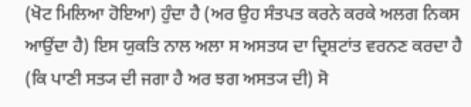(ਖੋਟ ਮਿਲਿਆ ਹੋਇਆ) ਹੁੰਦਾ ਹੈ (ਅਰ ਉਹ ਸੰਤਪਤ ਕਰਨੇ ਕਰਕੇ ਅਲਗ ਨਿਕਸ ਆਉਂਦਾ ਹੈ) ਇਸ ਯੁਕਤਿ ਨਾਲ ਅਲਾ ਸ ਅਸਤਯ ਦਾ ਦ੍ਰਿਸ਼ਟਾਂਤ ਵਰਨਣ ਕਰਦਾ ਹੈ (ਕਿ ਪਾਣੀ ਸਤ੍ਯ ਦੀ ਜਗਾ ਹੈ ਅਰ ਝਗ ਅਸਤ੍ਯ ਦੀ) ਸੋ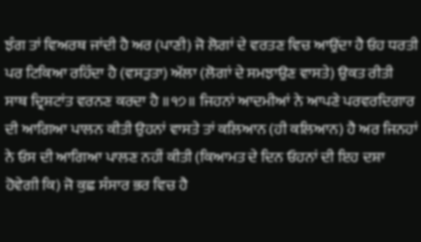ਝੰਗ ਤਾਂ ਵਿਅਰਥ ਜਾਂਦੀ ਹੈ ਅਰ (ਪਾਣੀ) ਜੋ ਲੋਗਾਂ ਦੇ ਵਰਤਣ ਵਿਚ ਆਉਂਦਾ ਹੈ ਓਹ ਧਰਤੀ ਪਰ ਟਿਕਿਆ ਰਹਿੰਦਾ ਹੈ (ਵਸਤੁਤਾ) ਅੱਲਾ (ਲੋਗਾਂ ਦੇ ਸਮਝਾਉਣ ਵਾਸਤੇ) ਉਕਤ ਰੀਤੀ ਸਾਥ ਦ੍ਰਿਸ਼ਟਾਂਤ ਵਰਨਣ ਕਰਦਾ ਹੈ ॥੧੭॥ ਜਿਹਨਾਂ ਆਦਮੀਆਂ ਨੇ ਆਪਣੇ ਪਰਵਰਦਿਗਾਰ ਦੀ ਆਗਿਆ ਪਾਲਨ ਕੀਤੀ ਉਹਨਾਂ ਵਾਸਤੇ ਤਾਂ ਕਲਿਆਨ (ਹੀ ਕਲਿਆਨ) ਹੈ ਅਰ ਜਿਨਹਾਂ ਨੇ ਓਸ ਦੀ ਆਗਿਆ ਪਾਲਣ ਨਹੀਂ ਕੀਤੀ (ਕਿਆਮਤ ਦੇ ਦਿਨ ਓਹਨਾਂ ਦੀ ਇਹ ਦਸ਼ਾ ਹੋਵੇਗੀ ਕਿ) ਜੋ ਕੁਛ ਸੰਸਾਰ ਭਰ ਵਿਚ ਹੈ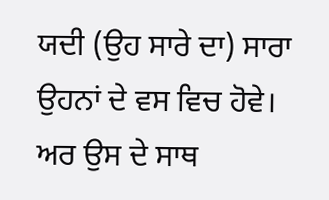ਯਦੀ (ਉਹ ਸਾਰੇ ਦਾ) ਸਾਰਾ ਉਹਨਾਂ ਦੇ ਵਸ ਵਿਚ ਹੋਵੇ। ਅਰ ਉਸ ਦੇ ਸਾਥ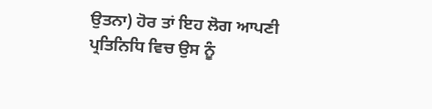ਉਤਨਾ) ਹੋਰ ਤਾਂ ਇਹ ਲੋਗ ਆਪਣੀ ਪ੍ਰਤਿਨਿਧਿ ਵਿਚ ਉਸ ਨੂੰ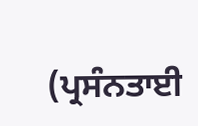(ਪ੍ਰਸੰਨਤਾਈ